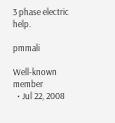3 phase electric help.

pmmali

Well-known member
  • Jul 22, 2008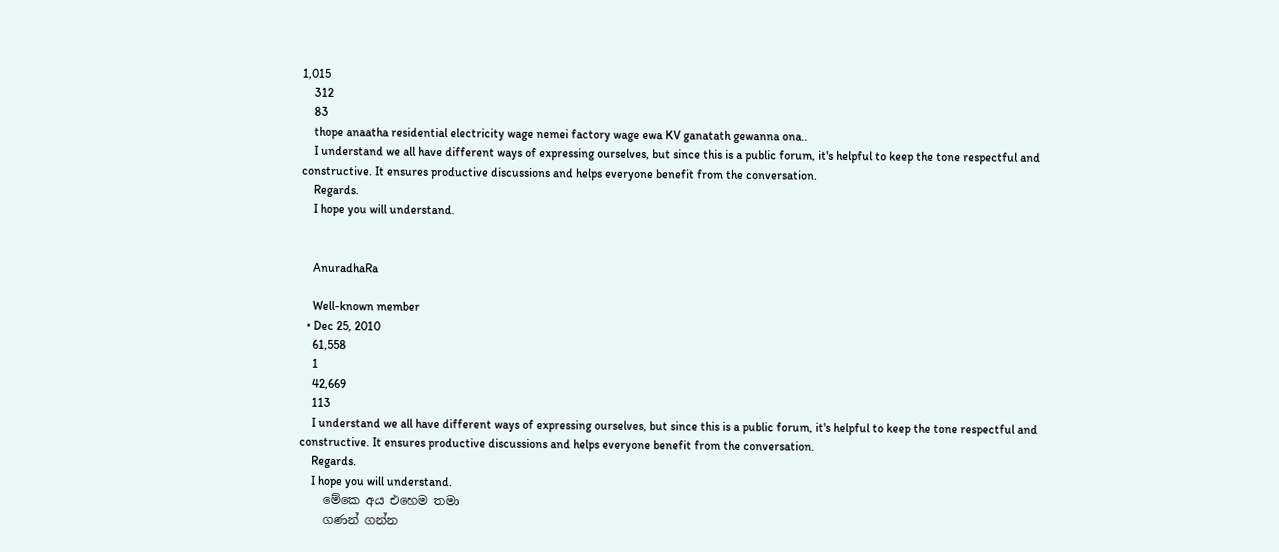1,015
    312
    83
    thope anaatha residential electricity wage nemei factory wage ewa KV ganatath gewanna ona..
    I understand we all have different ways of expressing ourselves, but since this is a public forum, it's helpful to keep the tone respectful and constructive. It ensures productive discussions and helps everyone benefit from the conversation.
    Regards.
    I hope you will understand.


    AnuradhaRa

    Well-known member
  • Dec 25, 2010
    61,558
    1
    42,669
    113
    I understand we all have different ways of expressing ourselves, but since this is a public forum, it's helpful to keep the tone respectful and constructive. It ensures productive discussions and helps everyone benefit from the conversation.
    Regards.
    I hope you will understand.
    මේකෙ අය එහෙම තමා
    ගණන් ගන්න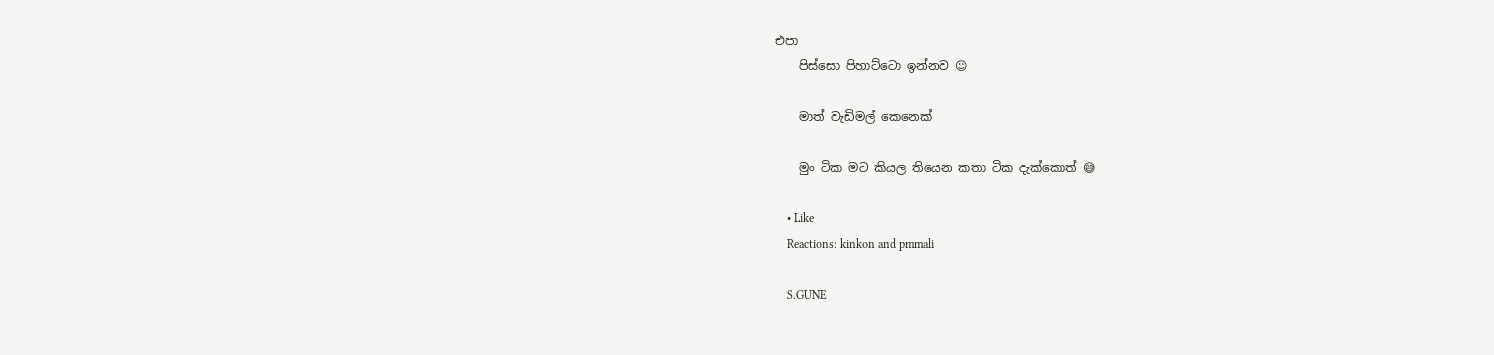එපා
    පිස්සො පිහාට්ටො ඉන්නව ☺

    මාත් වැඩිමල් කෙනෙක්

    මුං ටික මට කියල තියෙන කතා ටික දැක්කොත් 😅

    • Like
    Reactions: kinkon and pmmali

    S.GUNE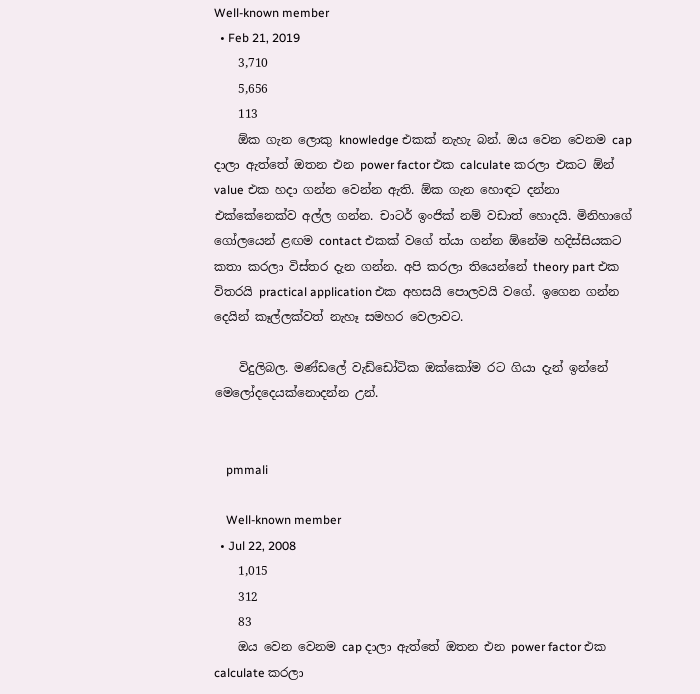Well-known member
  • Feb 21, 2019
    3,710
    5,656
    113
    ඕක ගැන ලොකු knowledge එකක් නැහැ බන්. ඔය වෙන වෙනම cap දාලා ඇත්තේ ඔතන එන power factor එක calculate කරලා එකට ඕන් value එක හදා ගන්න වෙන්න ඇති. ඕක ගැන හොඳට දන්නා එක්කේනෙක්ව අල්ල ගන්න. චාටර් ඉංජික් නම් වඩාත් හොදයි. මිනිහාගේ ගෝලයෙන් ළඟම contact එකක් වගේ ත්යා ගන්න ඕනේම හදිස්සියකට කතා කරලා විස්තර දැන ගන්න. අපි කරලා තියෙන්නේ theory part එක විතරයි practical application එක අහසයි පොලවයි වගේ. ඉගෙන ගන්න දෙයින් කෑල්ලක්වත් නැහෑ සමහර වෙලාවට.

    විදුලිබල. මණ්ඩලේ වැඩ්ඩෝටික ඔක්කෝම රට ගියා දැන් ඉන්නේ මෙලෝදදෙයක්නොදන්න උන්.


    pmmali

    Well-known member
  • Jul 22, 2008
    1,015
    312
    83
    ඔය වෙන වෙනම cap දාලා ඇත්තේ ඔතන එන power factor එක calculate කරලා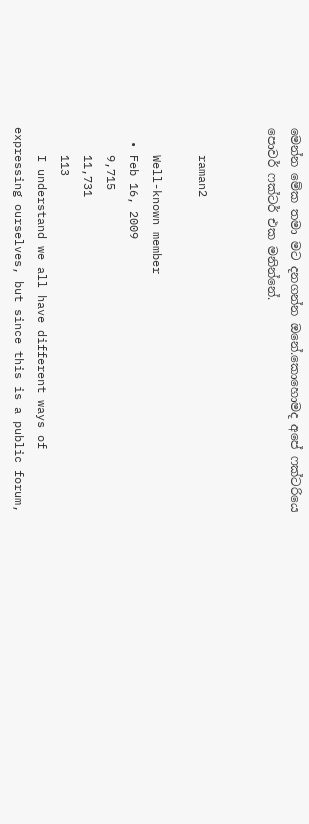මෙන්න මේක තමා මට දනගන්න ඔනේ.කොහොමද අපේ ෆක්ටරියෙ පොවර් ෆක්ටර් එක මනින්නේ.


    raman2

    Well-known member
  • Feb 16, 2009
    9,715
    11,731
    113
    I understand we all have different ways of expressing ourselves, but since this is a public forum,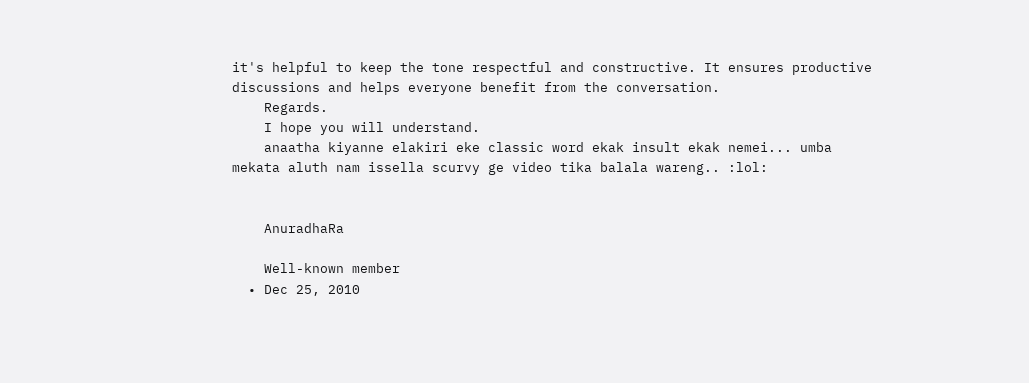it's helpful to keep the tone respectful and constructive. It ensures productive discussions and helps everyone benefit from the conversation.
    Regards.
    I hope you will understand.
    anaatha kiyanne elakiri eke classic word ekak insult ekak nemei... umba mekata aluth nam issella scurvy ge video tika balala wareng.. :lol:


    AnuradhaRa

    Well-known member
  • Dec 25, 2010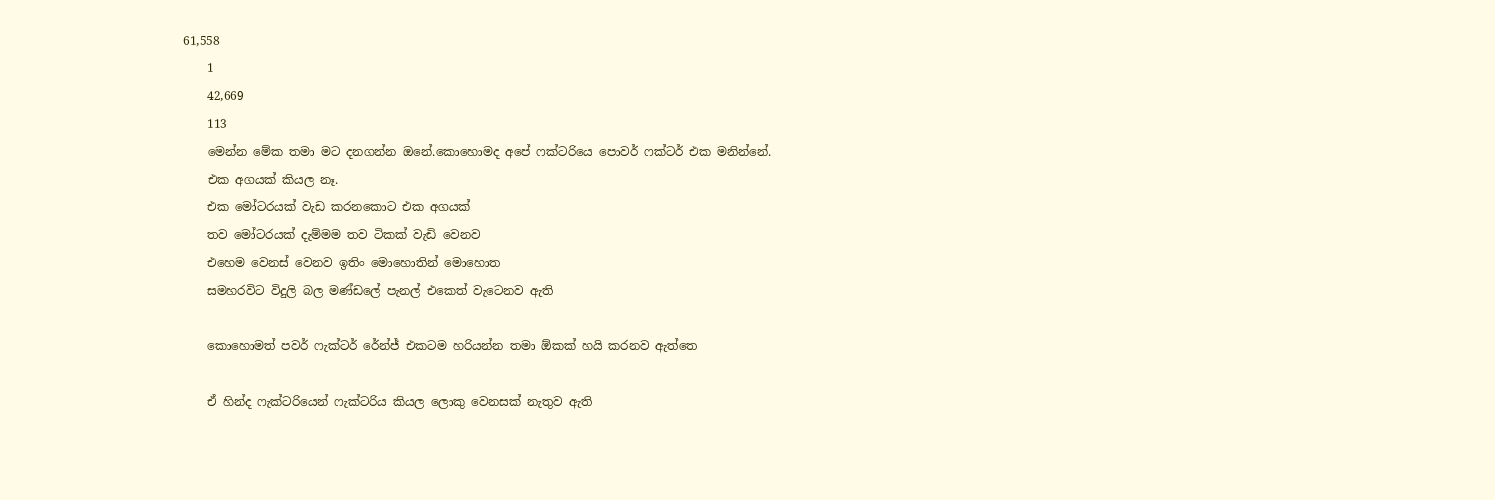61,558
    1
    42,669
    113
    මෙන්න මේක තමා මට දනගන්න ඔනේ.කොහොමද අපේ ෆක්ටරියෙ පොවර් ෆක්ටර් එක මනින්නේ.
    එක අගයක් කියල නෑ.
    එක මෝටරයක් වැඩ කරනකොට එක අගයක්
    තව මෝටරයක් දැම්මම තව ටිකක් වැඩි වෙනව
    එහෙම වෙනස් වෙනව ඉතිං මොහොතින් මොහොත
    සමහරවිට විදුලි බල මණ්ඩලේ පැනල් එකෙත් වැටෙනව ඇති

    කොහොමත් පවර් ෆැක්ටර් රේන්ජ් එකටම හරියන්න තමා ඕකක් හයි කරනව ඇත්තෙ

    ඒ හින්ද ෆැක්ටරියෙන් ෆැක්ටරිය කියල ලොකු වෙනසක් නැතුව ඇති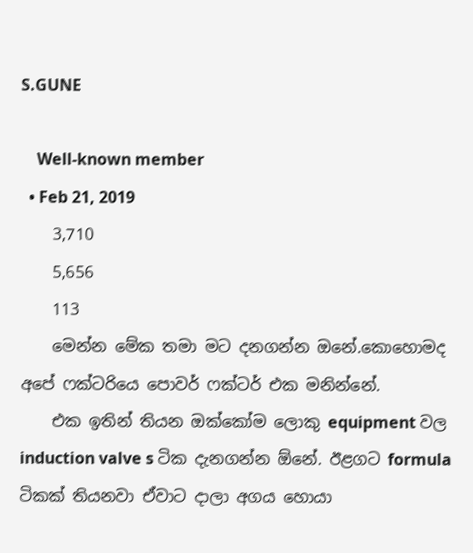S.GUNE

    Well-known member
  • Feb 21, 2019
    3,710
    5,656
    113
    මෙන්න මේක තමා මට දනගන්න ඔනේ.කොහොමද අපේ ෆක්ටරියෙ පොවර් ෆක්ටර් එක මනින්නේ.
    එක ඉතින් තියන ඔක්කෝම ලොකු equipment වල induction valve s ටික දැනගන්න ඕනේ. ඊළගට formula ටිකක් තියනවා ඒවාට දාලා අගය හොයා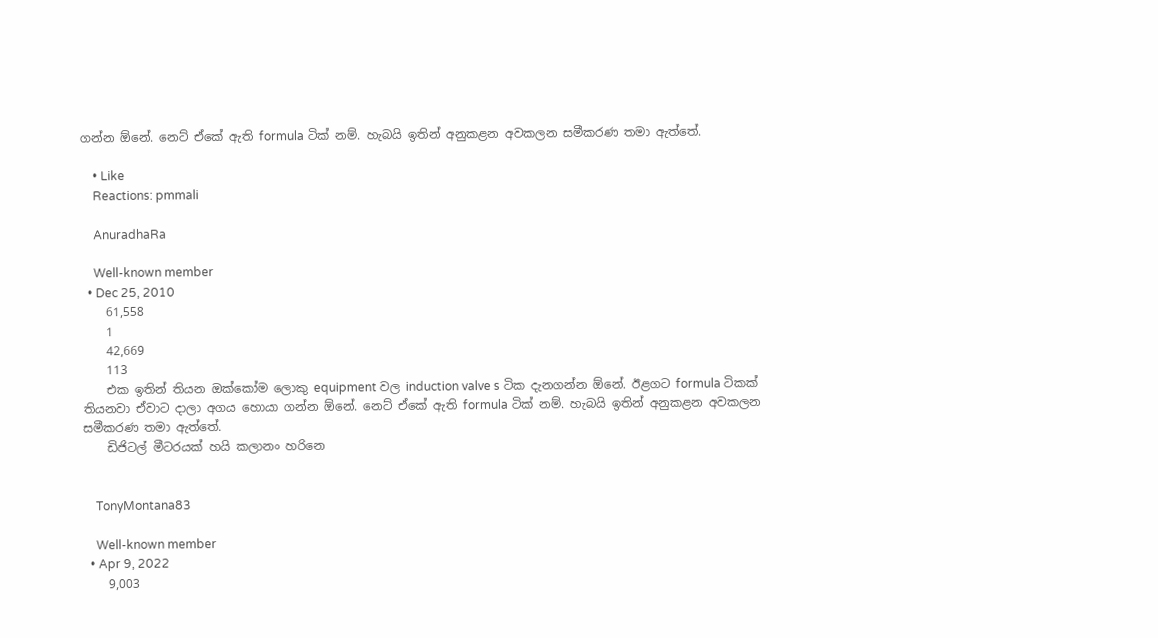ගන්න ඕනේ. නෙට් ඒකේ ඇති formula ටික් නම්. හැබයි ඉතින් අනුකළන අවකලන සමීකරණ තමා ඇත්තේ.

    • Like
    Reactions: pmmali

    AnuradhaRa

    Well-known member
  • Dec 25, 2010
    61,558
    1
    42,669
    113
    එක ඉතින් තියන ඔක්කෝම ලොකු equipment වල induction valve s ටික දැනගන්න ඕනේ. ඊළගට formula ටිකක් තියනවා ඒවාට දාලා අගය හොයා ගන්න ඕනේ. නෙට් ඒකේ ඇති formula ටික් නම්. හැබයි ඉතින් අනුකළන අවකලන සමීකරණ තමා ඇත්තේ.
    ඩිජිටල් මීටරයක් හයි කලානං හරිනෙ


    TonyMontana83

    Well-known member
  • Apr 9, 2022
    9,003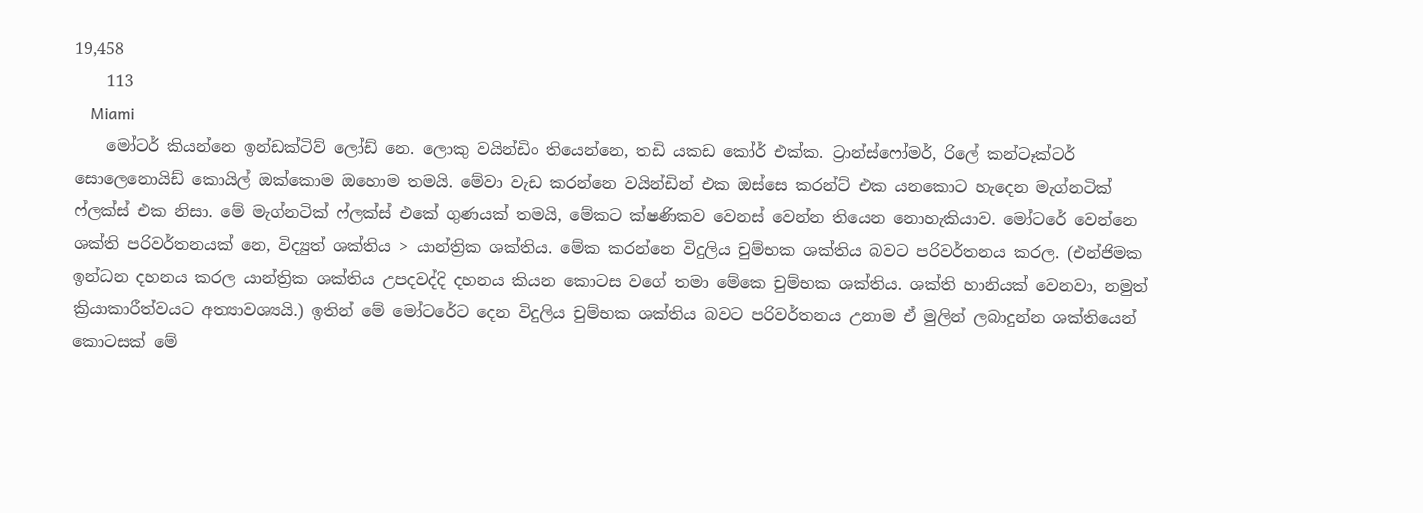19,458
    113
    Miami
    මෝටර් කියන්නෙ ඉන්ඩක්ටිව් ලෝඩ් නෙ. ලොකු වයින්ඩිං තියෙන්නෙ, තඩි යකඩ කෝර් එක්ක. ට්‍රාන්ස්ෆෝමර්, රිලේ කන්ටෑක්ටර් සොලෙනොයිඩ් කොයිල් ඔක්කොම ඔහොම තමයි. මේවා වැඩ කරන්නෙ වයින්ඩින් එක ඔස්සෙ කරන්ට් එක යනකොට හැදෙන මැග්නටික් ෆ්ලක්ස් එක නිසා. මේ මැග්නටික් ෆ්ලක්ස් එකේ ගුණයක් තමයි, මේකට ක්ෂණිකව වෙනස් වෙන්න තියෙන නොහැකියාව. මෝටරේ වෙන්නෙ ශක්ති පරිවර්තනයක් නෙ, විද්‍යුත් ශක්තිය > යාන්ත්‍රික ශක්තිය. මේක කරන්නෙ විදුලිය චුම්භක ශක්තිය බවට පරිවර්තනය කරල. (එන්ජිමක ඉන්ධන දහනය කරල යාන්ත්‍රික ශක්තිය උපදවද්දි දහනය කියන කොටස වගේ තමා මේකෙ චුම්භක ශක්තිය. ශක්ති හානියක් වෙනවා, නමුත් ක්‍රියාකාරීත්වයට අත්‍යාවශ්‍යයි.) ඉතින් මේ මෝටරේට දෙන විදුලිය චුම්භක ශක්තිය බවට පරිවර්තනය උනාම ඒ මුලින් ලබාදුන්න ශක්තියෙන් කොටසක් මේ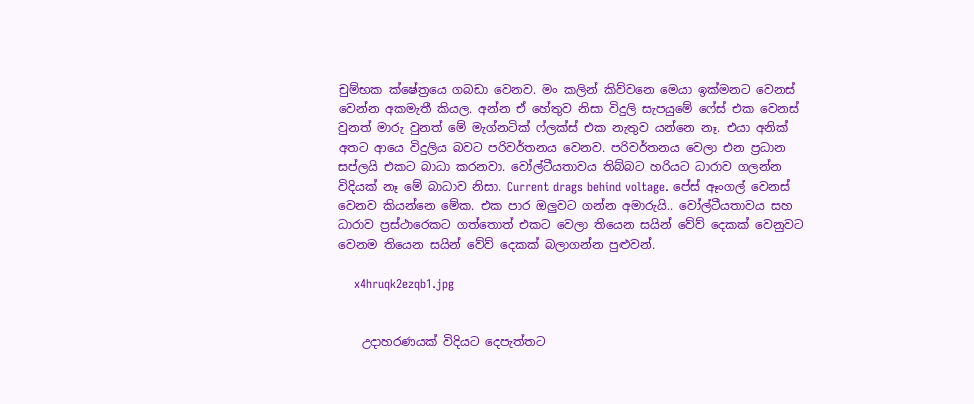චුම්භක ක්ෂේත්‍රයෙ ගබඩා වෙනව. මං කලින් කිව්වනෙ මෙයා ඉක්මනට වෙනස් වෙන්න අකමැතී කියල. අන්න ඒ හේතුව නිසා විදුලි සැපයුමේ ෆේස් එක වෙනස් වුනත් මාරු වුනත් මේ මැග්නටික් ෆ්ලක්ස් එක නැතුව යන්නෙ නෑ. එයා අනික් අතට ආයෙ විදුලිය බවට පරිවර්තනය වෙනව. පරිවර්තනය වෙලා එන ප්‍රධාන සප්ලයි එකට බාධා කරනවා. වෝල්ටීයතාවය තිබ්බට හරියට ධාරාව ගලන්න විදියක් නෑ මේ බාධාව නිසා. Current drags behind voltage. පේස් ඈංගල් වෙනස් වෙනව කියන්නෙ මේක. එක පාර ඔලුවට ගන්න අමාරුයි.. වෝල්ටීයතාවය සහ ධාරාව ප්‍රස්ථාරෙකට ගත්තොත් එකට වෙලා තියෙන සයින් වේව් දෙකක් වෙනුවට වෙනම තියෙන සයින් වේව් දෙකක් බලාගන්න පුළුවන්.

    x4hruqk2ezqb1.jpg


    උදාහරණයක් විදියට දෙපැත්තට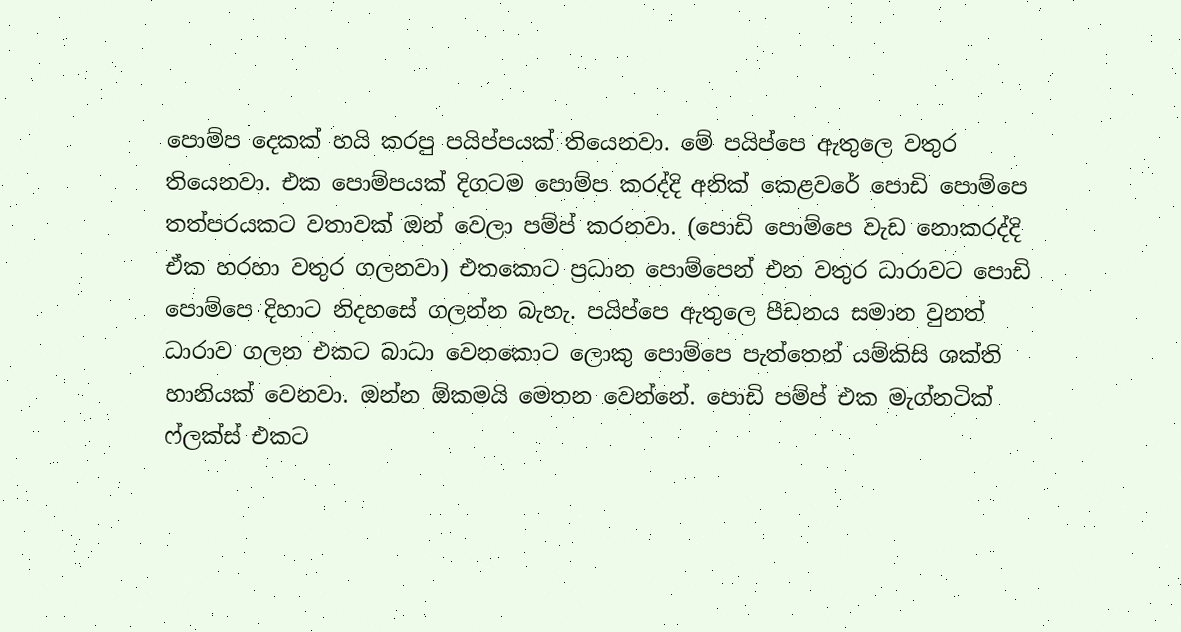පොම්ප දෙකක් හයි කරපු පයිප්පයක් තියෙනවා. මේ පයිප්පෙ ඇතුලෙ වතුර තියෙනවා. එක පොම්පයක් දිගටම පොම්ප කරද්දි අනික් කෙළවරේ පොඩි පොම්පෙ තත්පරයකට වතාවක් ඔන් වෙලා පම්ප් කරනවා. (පොඩි පොම්පෙ වැඩ නොකරද්දි ඒක හරහා වතුර ගලනවා) එතකොට ප්‍රධාන පොම්පෙන් එන වතුර ධාරාවට පොඩි පොම්පෙ දිහාට නිදහසේ ගලන්න බැහැ. පයිප්පෙ ඇතුලෙ පීඩනය සමාන වුනත් ධාරාව ගලන එකට බාධා වෙනකොට ලොකු පොම්පෙ පැත්තෙන් යම්කිසි ශක්ති හානියක් වෙනවා. ඔන්න ඕකමයි මෙතන වෙන්නේ. පොඩි පම්ප් එක මැග්නටික් ෆ්ලක්ස් එකට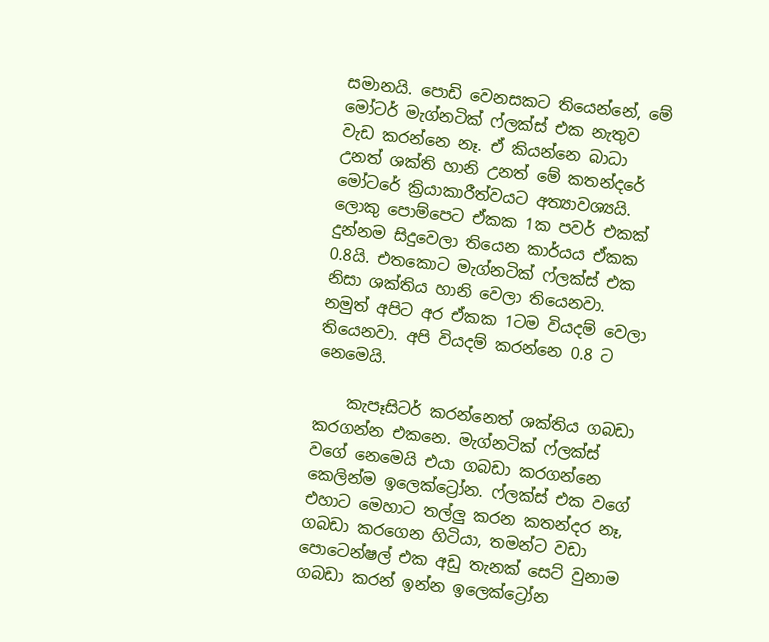සමානයි. පොඩි වෙනසකට තියෙන්නේ, මේ මෝටර් මැග්නටික් ෆ්ලක්ස් එක නැතුව වැඩ කරන්නෙ නෑ. ඒ කියන්නෙ බාධා උනත් ශක්ති හානි උනත් මේ කතන්දරේ මෝටරේ ක්‍රියාකාරීත්වයට අත්‍යාවශ්‍යයි. ලොකු පොම්පෙට ඒකක 1ක පවර් එකක් දුන්නම සිදුවෙලා තියෙන කාර්යය ඒකක 0.8යි. එතකොට මැග්නටික් ෆ්ලක්ස් එක නිසා ශක්තිය හානි වෙලා තියෙනවා. නමුත් අපිට අර ඒකක 1ටම වියදම් වෙලා තියෙනවා. අපි වියදම් කරන්නෙ 0.8 ට නෙමෙයි.

    කැපෑසිටර් කරන්නෙත් ශක්තිය ගබඩා කරගන්න එකනෙ. මැග්නටික් ෆ්ලක්ස් වගේ නෙමෙයි එයා ගබඩා කරගන්නෙ කෙලින්ම ඉලෙක්ට්‍රෝන. ෆ්ලක්ස් එක වගේ එහාට මෙහාට තල්ලු කරන කතන්දර නෑ, ගබඩා කරගෙන හිටියා, තමන්ට වඩා පොටෙන්ෂල් එක අඩු තැනක් සෙට් වුනාම ගබඩා කරන් ඉන්න ඉලෙක්ට්‍රෝන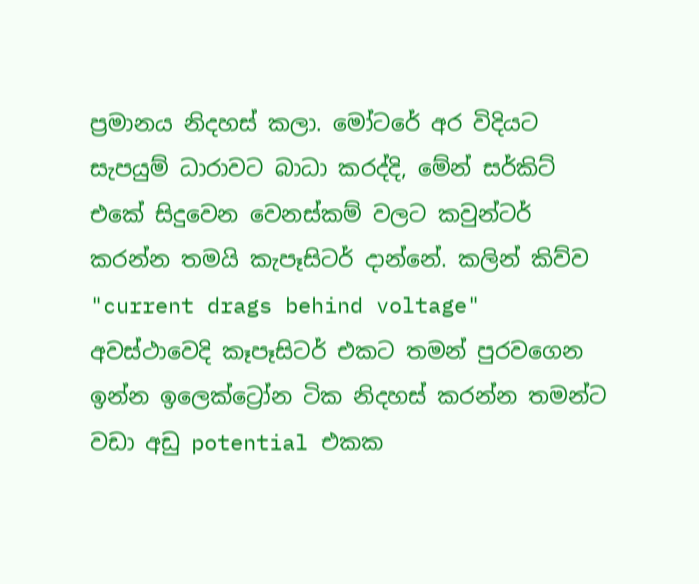ප්‍රමානය නිදහස් කලා. මෝටරේ අර විදියට සැපයුම් ධාරාවට බාධා කරද්දි, මේන් සර්කිට් එකේ සිදුවෙන වෙනස්කම් වලට කවුන්ටර් කරන්න තමයි කැපෑසිටර් දාන්නේ. කලින් කිව්ව "current drags behind voltage" අවස්ථාවෙදි කෑපෑසිටර් එකට තමන් පුරවගෙන ඉන්න ඉලෙක්ට්‍රෝන ටික නිදහස් කරන්න තමන්ට වඩා අඩු potential එකක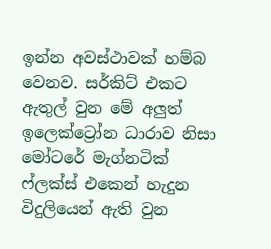ඉන්න අවස්ථාවක් හම්බ වෙනව. සර්කිට් එකට ඇතුල් වුන මේ අලුත් ඉලෙක්ට්‍රෝන ධාරාව නිසා මෝටරේ මැග්නටික් ෆ්ලක්ස් එකෙන් හැදුන විදුලියෙන් ඇති වුන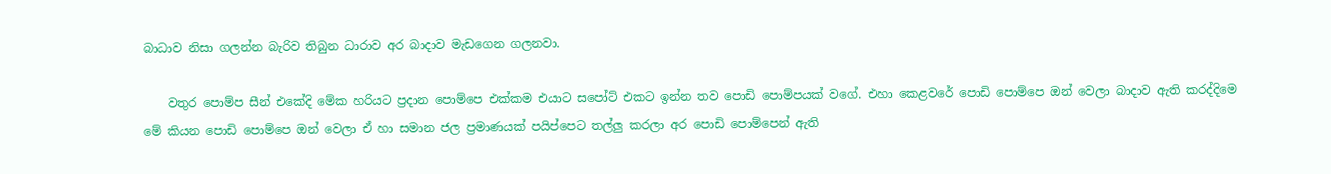බාධාව නිසා ගලන්න බැරිව තිබුන ධාරාව අර බාදාව මැඩගෙන ගලනවා.

    වතුර පොම්ප සීන් එකේදි මේක හරියට ප්‍රදාන පොම්පෙ එක්කම එයාට සපෝට් එකට ඉන්න තව පොඩි පොම්පයක් වගේ. එහා කෙළවරේ පොඩි පොම්පෙ ඔන් වෙලා බාදාව ඇති කරද්දිමෙ මේ කියන පොඩි පොම්පෙ ඔන් වෙලා ඒ හා සමාන ජල ප්‍රමාණයක් පයිප්පෙට තල්ලු කරලා අර පොඩි පොම්පෙන් ඇති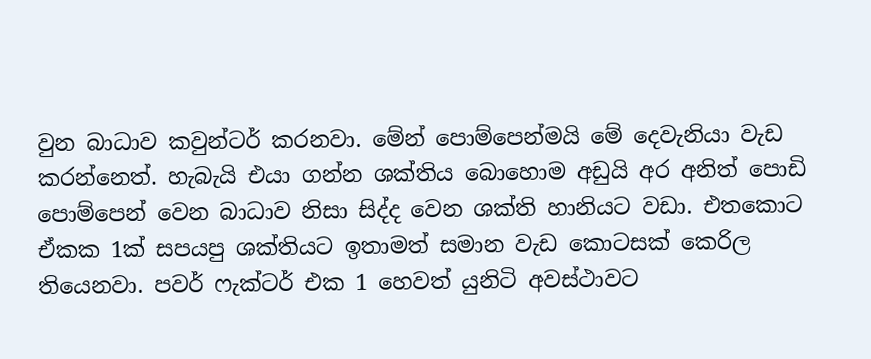වුන බාධාව කවුන්ටර් කරනවා. මේන් පොම්පෙන්මයි මේ දෙවැනියා වැඩ කරන්නෙත්. හැබැයි එයා ගන්න ශක්තිය බොහොම අඩුයි අර අනිත් පොඩි පොම්පෙන් වෙන බාධාව නිසා සිද්ද වෙන ශක්ති හානියට වඩා. එතකොට ඒකක 1ක් සපයපු ශක්තියට ඉතාමත් සමාන වැඩ කොටසක් කෙරිල තියෙනවා. පවර් ෆැක්ටර් එක 1 හෙවත් යුනිටි අවස්ථාවට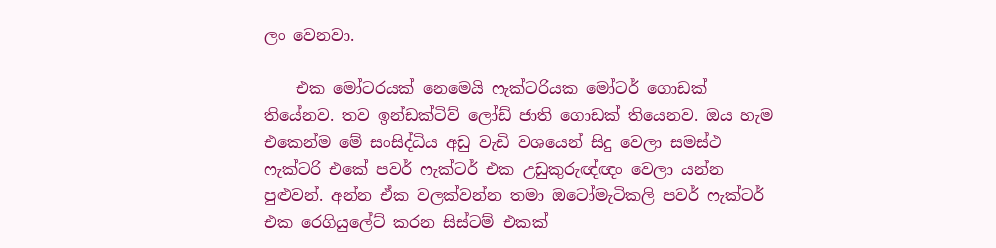ලං වෙනවා.

    එක මෝටරයක් නෙමෙයි ෆැක්ටරියක මෝටර් ගොඩක් තියේනව. තව ඉන්ඩක්ටිව් ලෝඩ් ජාති ගොඩක් තියෙනව. ඔය හැම එකෙන්ම මේ සංසිද්ධිය අඩු වැඩි වශයෙන් සිදු වෙලා සමස්ථ ෆැක්ටරි එකේ පවර් ෆැක්ටර් එක උඩුකුරුඥ්ඥං වෙලා යන්න පුළුවන්. අන්න ඒක වලක්වන්න තමා ඔටෝමැටිකලි පවර් ෆැක්ටර් එක රෙගියුලේට් කරන සිස්ටම් එකක්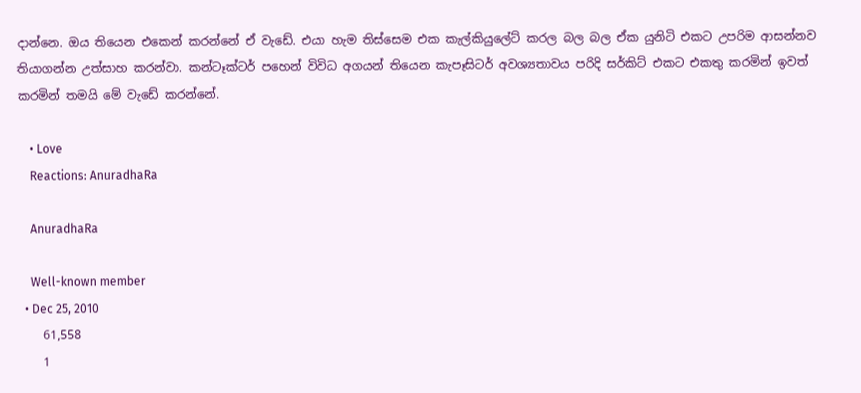දාන්නෙ. ඔය තියෙන එකෙන් කරන්නේ ඒ වැඩේ. එයා හැම තිස්සෙම එක කැල්කියුලේට් කරල බල බල ඒක යුනිටි එකට උපරිම ආසන්නව තියාගන්න උත්සාහ කරන්වා. කන්ටෑක්ටර් පහෙන් විවිධ අගයන් තියෙන කැපෑසිටර් අවශ්‍යතාවය පරිදි සර්කිට් එකට එකතු කරමින් ඉවත් කරමින් තමයි මේ වැඩේ කරන්නේ.

    • Love
    Reactions: AnuradhaRa

    AnuradhaRa

    Well-known member
  • Dec 25, 2010
    61,558
    1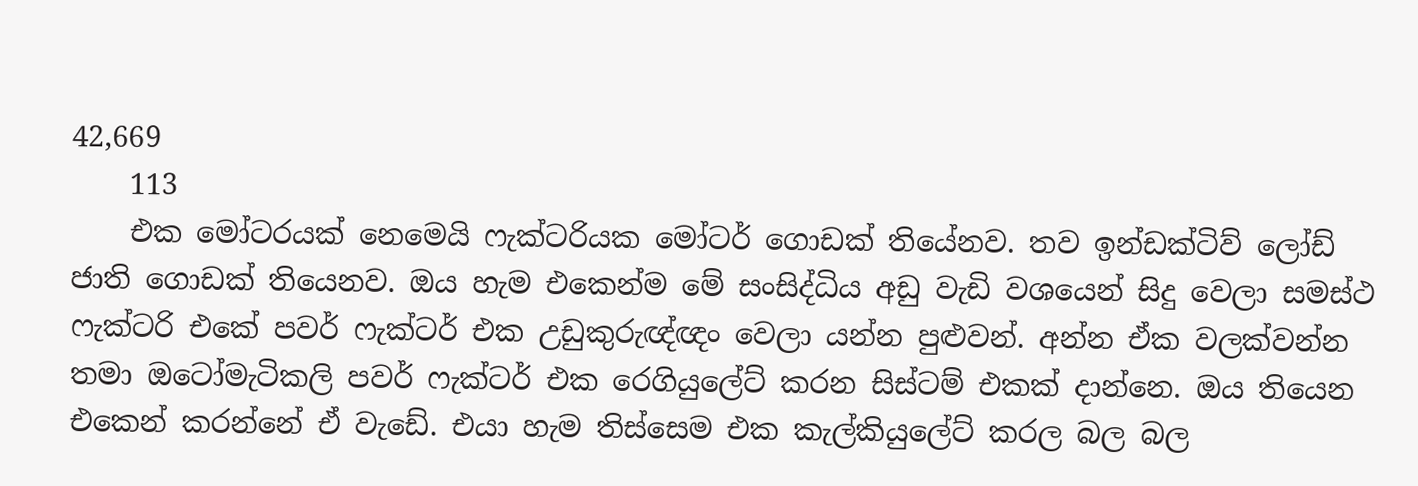42,669
    113
    එක මෝටරයක් නෙමෙයි ෆැක්ටරියක මෝටර් ගොඩක් තියේනව. තව ඉන්ඩක්ටිව් ලෝඩ් ජාති ගොඩක් තියෙනව. ඔය හැම එකෙන්ම මේ සංසිද්ධිය අඩු වැඩි වශයෙන් සිදු වෙලා සමස්ථ ෆැක්ටරි එකේ පවර් ෆැක්ටර් එක උඩුකුරුඥ්ඥං වෙලා යන්න පුළුවන්. අන්න ඒක වලක්වන්න තමා ඔටෝමැටිකලි පවර් ෆැක්ටර් එක රෙගියුලේට් කරන සිස්ටම් එකක් දාන්නෙ. ඔය තියෙන එකෙන් කරන්නේ ඒ වැඩේ. එයා හැම තිස්සෙම එක කැල්කියුලේට් කරල බල බල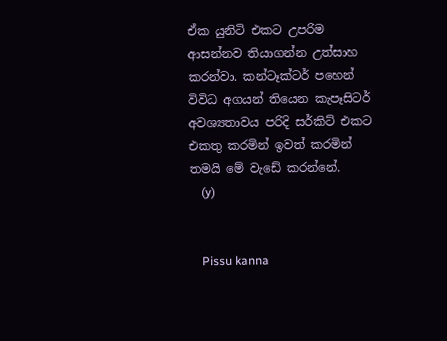ඒක යුනිටි එකට උපරිම ආසන්නව තියාගන්න උත්සාහ කරන්වා. කන්ටෑක්ටර් පහෙන් විවිධ අගයන් තියෙන කැපෑසිටර් අවශ්‍යතාවය පරිදි සර්කිට් එකට එකතු කරමින් ඉවත් කරමින් තමයි මේ වැඩේ කරන්නේ.
    (y)


    Pissu kanna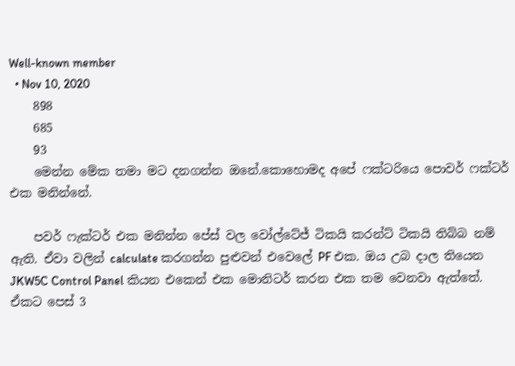Well-known member
  • Nov 10, 2020
    898
    685
    93
    මෙන්න මේක තමා මට දනගන්න ඔනේ.කොහොමද අපේ ෆක්ටරියෙ පොවර් ෆක්ටර් එක මනින්නේ.

    පවර් ෆැක්ටර් එක මනින්න පේස් වල වෝල්ටේජ් ටිකයි කරන්ට් ටිකයි තිබ්බ නම් ඇති. ඒවා වලින් calculate කරගන්න පුළුවන් එවෙලේ PF එක. ඔය උබ දාල තියෙන JKW5C Control Panel කියන එකෙන් එක මොනිටර් කරන එක තම වෙනවා ඇත්තේ. ඒකට පෙස් 3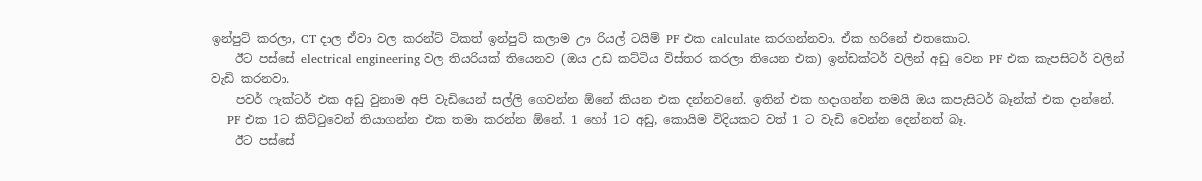ඉන්පුට් කරලා, CT දාල ඒවා වල කරන්ට් ටිකත් ඉන්පුට් කලාම ඌ රියල් ටයිම් PF එක calculate කරගන්නවා. ඒක හරිනේ එතකොට.
    ඊට පස්සේ electrical engineering වල තියරියක් තියෙනව (ඔය උඩ කට්ටිය විස්තර කරලා තියෙන එක) ඉන්ඩක්ටර් වලින් අඩු වෙන PF එක කැපසිටර් වලින් වැඩි කරනවා.
    පවර් ෆැක්ටර් එක අඩු වුනාම අපි වැඩියෙන් සල්ලි ගෙවන්න ඕනේ කියන එක දන්නවනේ. ඉතින් එක හදාගන්න තමයි ඔය කපැසිටර් බෑන්ක් එක දාන්නේ.
    PF එක 1ට කිට්ටුවෙන් තියාගන්න එක තමා කරන්න ඕනේ. 1 හෝ 1ට අඩු, කොයිම විදියකට වත් 1 ට වැඩි වෙන්න දෙන්නත් බෑ.
    ඊට පස්සේ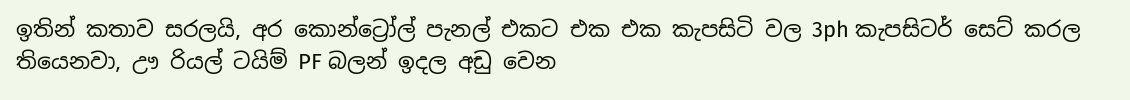ඉතින් කතාව සරලයි, අර කොන්ට්‍රෝල් පැනල් එකට එක එක කැපසිටි වල 3ph කැපසිටර් සෙට් කරල තියෙනවා, ඌ රියල් ටයිම් PF බලන් ඉදල අඩු වෙන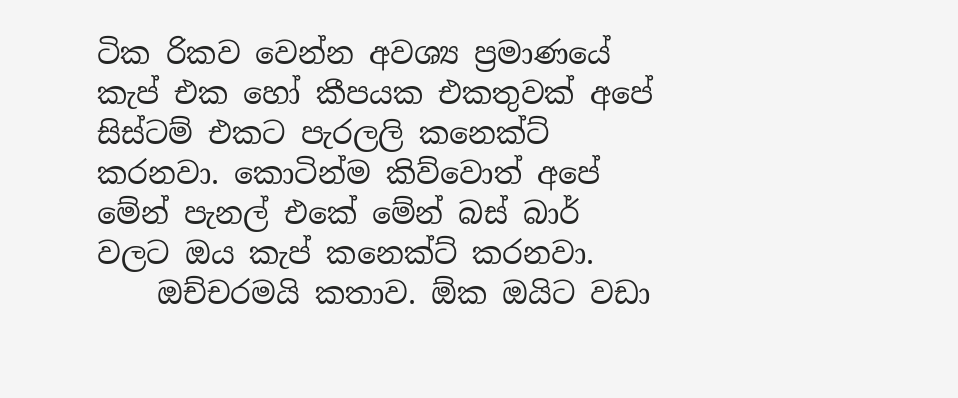ටික රිකව වෙන්න අවශ්‍ය ප්‍රමාණයේ කැප් එක හෝ කීපයක එකතුවක් අපේ සිස්ටම් එකට පැරලලි කනෙක්ට් කරනවා. කොටින්ම කිව්වොත් අපේ මේන් පැනල් එකේ මේන් බස් බාර් වලට ඔය කැප් කනෙක්ට් කරනවා.
    ඔච්චරමයි කතාව. ඕක ඔයිට වඩා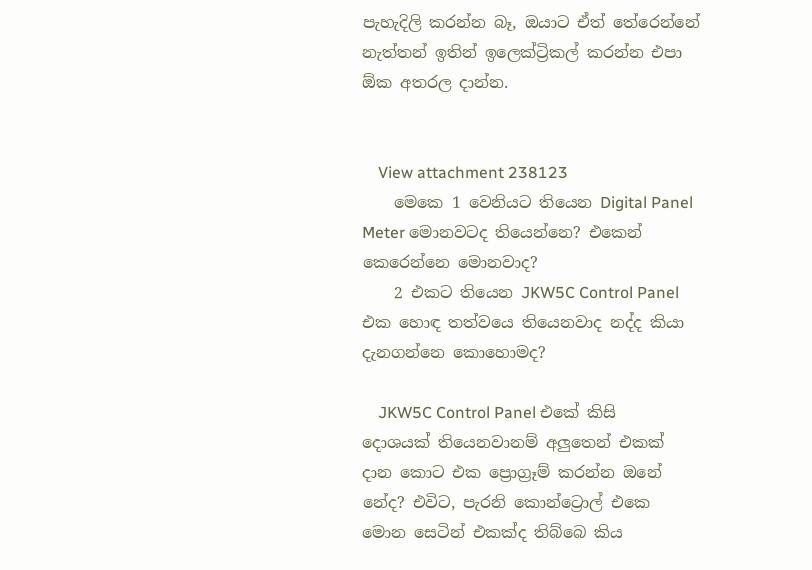පැහැදිලි කරන්න බෑ, ඔයාට ඒත් තේරෙන්නේ නැත්තන් ඉතින් ඉලෙක්ට්‍රිකල් කරන්න එපා ඕක අතරල දාන්න.


    View attachment 238123
    මෙකෙ 1 වෙනියට තියෙන Digital Panel Meter මොනවටද තියෙන්නෙ? එකෙන් කෙරෙන්නෙ මොනවාද?
    2 එකට තියෙන JKW5C Control Panel එක හොඳ තත්වයෙ තියෙනවාද නද්ද කියා දැනගන්නෙ කොහොමද?

    JKW5C Control Panel එකේ කිසි දොශයක් තියෙනවානම් අලුතෙන් එකක් දාන කොට එක ප්‍රොග්‍රෑම් කරන්න ඔනේ නේද? එවිට, පැරනි කොන්ට්‍රොල් එකෙ මොන සෙටින් එකක්ද තිබ්බෙ කිය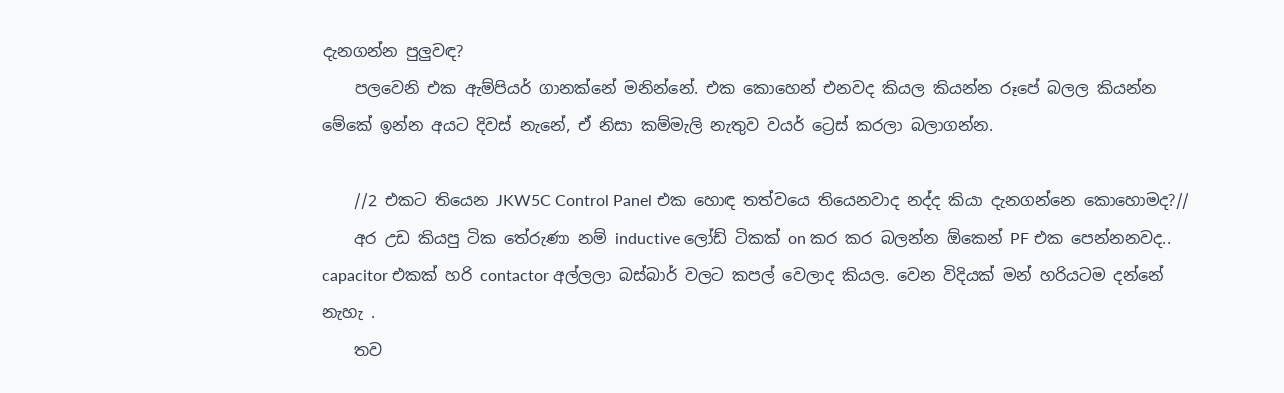දැනගන්න පුලුවඳ?
    පලවෙනි එක ඇම්පියර් ගානක්නේ මනින්නේ. එක කොහෙන් එනවද කියල කියන්න රූපේ බලල කියන්න මේකේ ඉන්න අයට දිවස් නැනේ, ඒ නිසා කම්මැලි නැතුව වයර් ට්‍රෙස් කරලා බලාගන්න.

    //2 එකට තියෙන JKW5C Control Panel එක හොඳ තත්වයෙ තියෙනවාද නද්ද කියා දැනගන්නෙ කොහොමද?//
    අර උඩ කියපු ටික තේරුණා නම් inductive ලෝඩ් ටිකක් on කර කර බලන්න ඕකෙන් PF එක පෙන්නනවද.. capacitor එකක් හරි contactor අල්ලලා බස්බාර් වලට කපල් වෙලාද කියල. වෙන විදියක් මන් හරියටම දන්නේ නැහැ .
    තව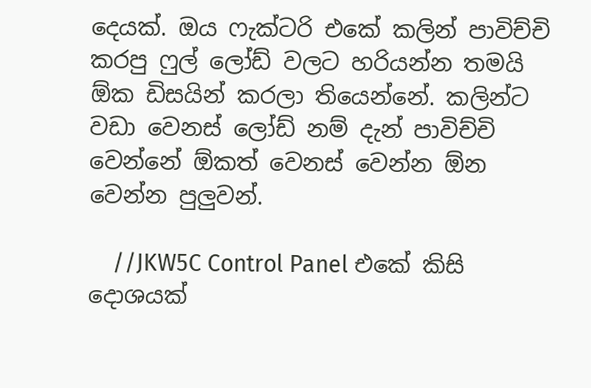දෙයක්. ඔය ෆැක්ටරි එකේ කලින් පාවිච්චි කරපු ෆුල් ලෝඩ් වලට හරියන්න තමයි ඕක ඩිසයින් කරලා තියෙන්නේ. කලින්ට වඩා වෙනස් ලෝඩ් නම් දැන් පාවිච්චි වෙන්නේ ඕකත් වෙනස් වෙන්න ඕන වෙන්න පුලුවන්.

    //JKW5C Control Panel එකේ කිසි දොශයක්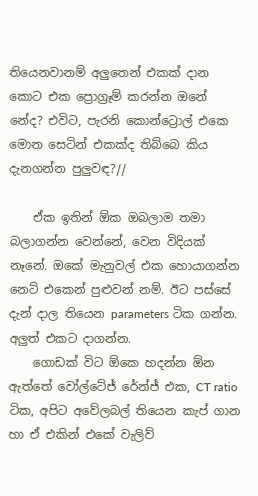තියෙනවානම් අලුතෙන් එකක් දාන කොට එක ප්‍රොග්‍රෑම් කරන්න ඔනේ නේද? එවිට, පැරනි කොන්ට්‍රොල් එකෙ මොන සෙටින් එකක්ද තිබ්බෙ කිය දැනගන්න පුලුවඳ?//

    ඒක ඉතින් ඕක ඔබලාම තමා බලාගන්න වෙන්නේ, වෙන විදියක් නෑනේ. ඔකේ මැනුවල් එක හොයාගන්න නෙට් එකෙන් පුළුවන් නම්. ඊට පස්සේ දැන් දාල තියෙන parameters ටික ගන්න. අලුත් එකට දාගන්න.
    ගොඩක් විට ඕකෙ හදන්න ඕන ඇත්තේ වෝල්ටේජ් රේන්ජ් එක, CT ratio ටික, අපිට අවේලබල් තියෙන කැප් ගාන හා ඒ එකින් එකේ වැලිව්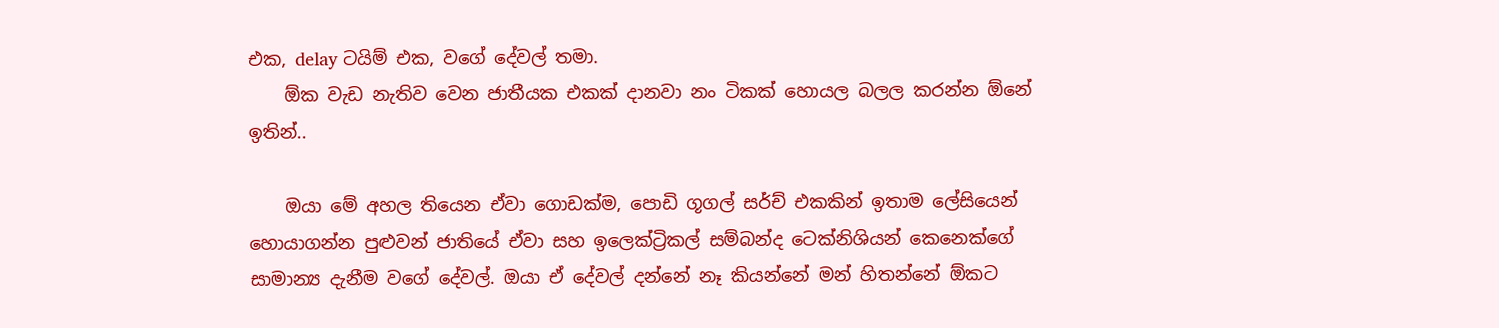එක, delay ටයිම් එක, වගේ දේවල් තමා.
    ඕක වැඩ නැතිව වෙන ජාතීයක එකක් දානවා නං ටිකක් හොයල බලල කරන්න ඕනේ ඉතින්..

    ඔයා මේ අහල තියෙන ඒවා ගොඩක්ම, පොඩි ගූගල් සර්ච් එකකින් ඉතාම ලේසියෙන් හොයාගන්න පුළුවන් ජාතියේ ඒවා සහ ඉලෙක්ට්‍රිකල් සම්බන්ද ටෙක්නිශියන් කෙනෙක්ගේ සාමාන්‍ය දැනීම වගේ දේවල්. ඔයා ඒ දේවල් දන්නේ නෑ කියන්නේ මන් හිතන්නේ ඕකට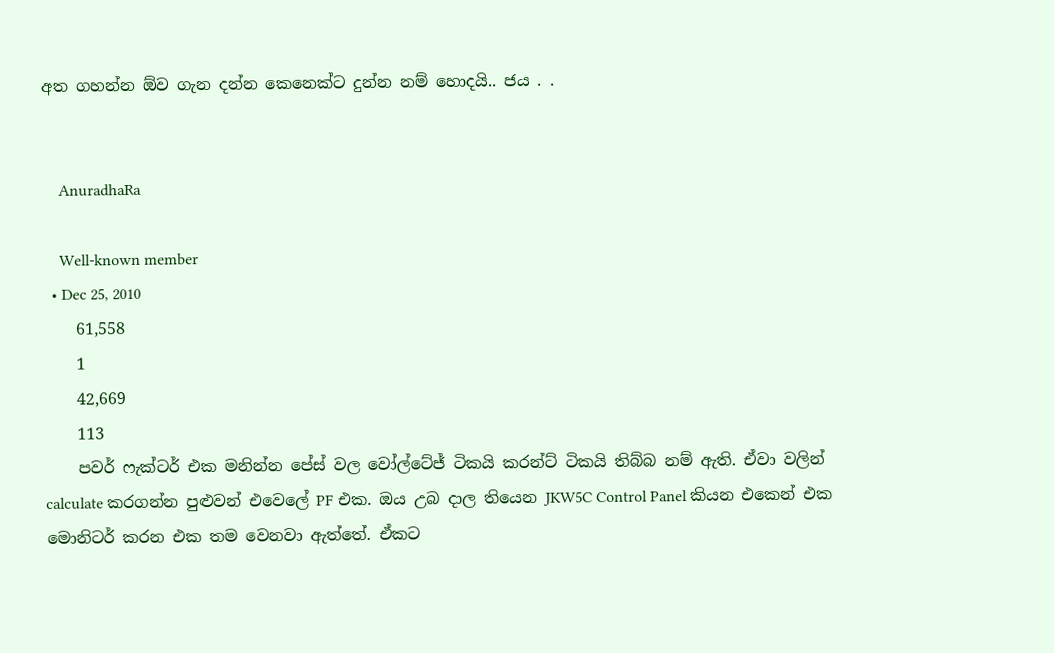අත ගහන්න ඕව ගැන දන්න කෙනෙක්ට දුන්න නම් හොදයි.. ජය . .


    AnuradhaRa

    Well-known member
  • Dec 25, 2010
    61,558
    1
    42,669
    113
    පවර් ෆැක්ටර් එක මනින්න පේස් වල වෝල්ටේජ් ටිකයි කරන්ට් ටිකයි තිබ්බ නම් ඇති. ඒවා වලින් calculate කරගන්න පුළුවන් එවෙලේ PF එක. ඔය උබ දාල තියෙන JKW5C Control Panel කියන එකෙන් එක මොනිටර් කරන එක තම වෙනවා ඇත්තේ. ඒකට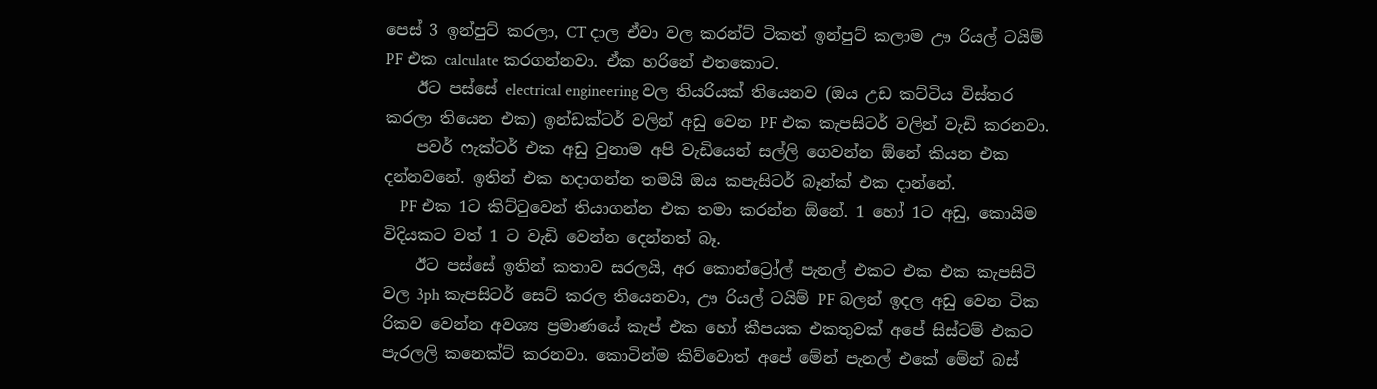පෙස් 3 ඉන්පුට් කරලා, CT දාල ඒවා වල කරන්ට් ටිකත් ඉන්පුට් කලාම ඌ රියල් ටයිම් PF එක calculate කරගන්නවා. ඒක හරිනේ එතකොට.
    ඊට පස්සේ electrical engineering වල තියරියක් තියෙනව (ඔය උඩ කට්ටිය විස්තර කරලා තියෙන එක) ඉන්ඩක්ටර් වලින් අඩු වෙන PF එක කැපසිටර් වලින් වැඩි කරනවා.
    පවර් ෆැක්ටර් එක අඩු වුනාම අපි වැඩියෙන් සල්ලි ගෙවන්න ඕනේ කියන එක දන්නවනේ. ඉතින් එක හදාගන්න තමයි ඔය කපැසිටර් බෑන්ක් එක දාන්නේ.
    PF එක 1ට කිට්ටුවෙන් තියාගන්න එක තමා කරන්න ඕනේ. 1 හෝ 1ට අඩු, කොයිම විදියකට වත් 1 ට වැඩි වෙන්න දෙන්නත් බෑ.
    ඊට පස්සේ ඉතින් කතාව සරලයි, අර කොන්ට්‍රෝල් පැනල් එකට එක එක කැපසිටි වල 3ph කැපසිටර් සෙට් කරල තියෙනවා, ඌ රියල් ටයිම් PF බලන් ඉදල අඩු වෙන ටික රිකව වෙන්න අවශ්‍ය ප්‍රමාණයේ කැප් එක හෝ කීපයක එකතුවක් අපේ සිස්ටම් එකට පැරලලි කනෙක්ට් කරනවා. කොටින්ම කිව්වොත් අපේ මේන් පැනල් එකේ මේන් බස්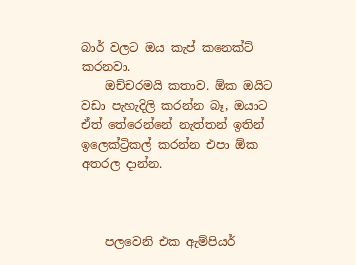බාර් වලට ඔය කැප් කනෙක්ට් කරනවා.
    ඔච්චරමයි කතාව. ඕක ඔයිට වඩා පැහැදිලි කරන්න බෑ, ඔයාට ඒත් තේරෙන්නේ නැත්තන් ඉතින් ඉලෙක්ට්‍රිකල් කරන්න එපා ඕක අතරල දාන්න.



    පලවෙනි එක ඇම්පියර්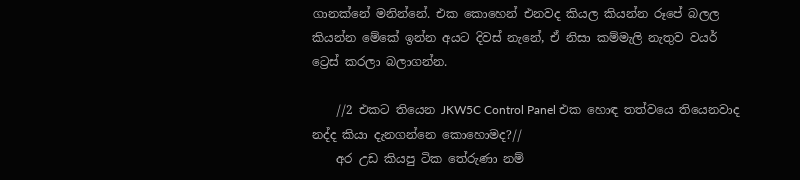ගානක්නේ මනින්නේ. එක කොහෙන් එනවද කියල කියන්න රූපේ බලල කියන්න මේකේ ඉන්න අයට දිවස් නැනේ, ඒ නිසා කම්මැලි නැතුව වයර් ට්‍රෙස් කරලා බලාගන්න.

    //2 එකට තියෙන JKW5C Control Panel එක හොඳ තත්වයෙ තියෙනවාද නද්ද කියා දැනගන්නෙ කොහොමද?//
    අර උඩ කියපු ටික තේරුණා නම්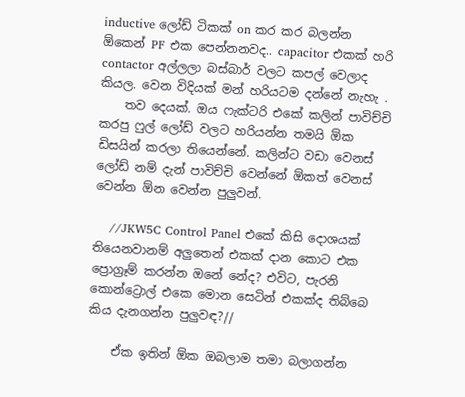inductive ලෝඩ් ටිකක් on කර කර බලන්න ඕකෙන් PF එක පෙන්නනවද.. capacitor එකක් හරි contactor අල්ලලා බස්බාර් වලට කපල් වෙලාද කියල. වෙන විදියක් මන් හරියටම දන්නේ නැහැ .
    තව දෙයක්. ඔය ෆැක්ටරි එකේ කලින් පාවිච්චි කරපු ෆුල් ලෝඩ් වලට හරියන්න තමයි ඕක ඩිසයින් කරලා තියෙන්නේ. කලින්ට වඩා වෙනස් ලෝඩ් නම් දැන් පාවිච්චි වෙන්නේ ඕකත් වෙනස් වෙන්න ඕන වෙන්න පුලුවන්.

    //JKW5C Control Panel එකේ කිසි දොශයක් තියෙනවානම් අලුතෙන් එකක් දාන කොට එක ප්‍රොග්‍රෑම් කරන්න ඔනේ නේද? එවිට, පැරනි කොන්ට්‍රොල් එකෙ මොන සෙටින් එකක්ද තිබ්බෙ කිය දැනගන්න පුලුවඳ?//

    ඒක ඉතින් ඕක ඔබලාම තමා බලාගන්න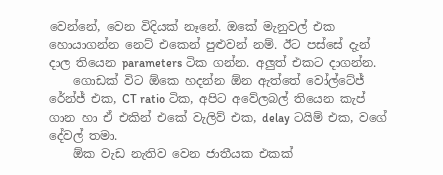වෙන්නේ, වෙන විදියක් නෑනේ. ඔකේ මැනුවල් එක හොයාගන්න නෙට් එකෙන් පුළුවන් නම්. ඊට පස්සේ දැන් දාල තියෙන parameters ටික ගන්න. අලුත් එකට දාගන්න.
    ගොඩක් විට ඕකෙ හදන්න ඕන ඇත්තේ වෝල්ටේජ් රේන්ජ් එක, CT ratio ටික, අපිට අවේලබල් තියෙන කැප් ගාන හා ඒ එකින් එකේ වැලිව් එක, delay ටයිම් එක, වගේ දේවල් තමා.
    ඕක වැඩ නැතිව වෙන ජාතීයක එකක්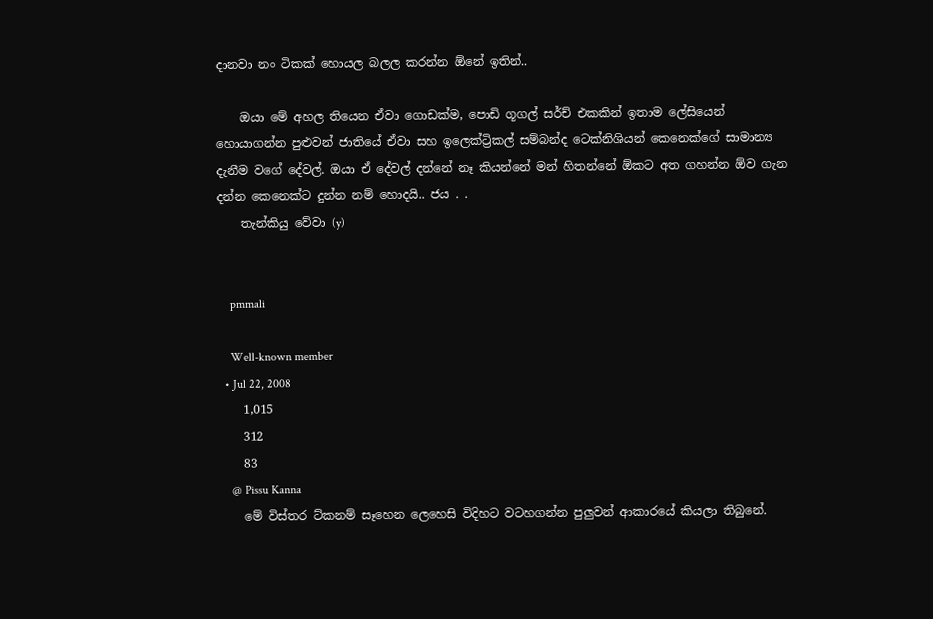දානවා නං ටිකක් හොයල බලල කරන්න ඕනේ ඉතින්..

    ඔයා මේ අහල තියෙන ඒවා ගොඩක්ම, පොඩි ගූගල් සර්ච් එකකින් ඉතාම ලේසියෙන් හොයාගන්න පුළුවන් ජාතියේ ඒවා සහ ඉලෙක්ට්‍රිකල් සම්බන්ද ටෙක්නිශියන් කෙනෙක්ගේ සාමාන්‍ය දැනීම වගේ දේවල්. ඔයා ඒ දේවල් දන්නේ නෑ කියන්නේ මන් හිතන්නේ ඕකට අත ගහන්න ඕව ගැන දන්න කෙනෙක්ට දුන්න නම් හොදයි.. ජය . .
    තැන්කියු වේවා (y)


    pmmali

    Well-known member
  • Jul 22, 2008
    1,015
    312
    83
    @ Pissu Kanna
    මේ විස්තර ට්කනම් සෑහෙන ලෙහෙසි විදිහට වටහගන්න පුලුවන් ආකාරයේ කියලා තිබුනේ.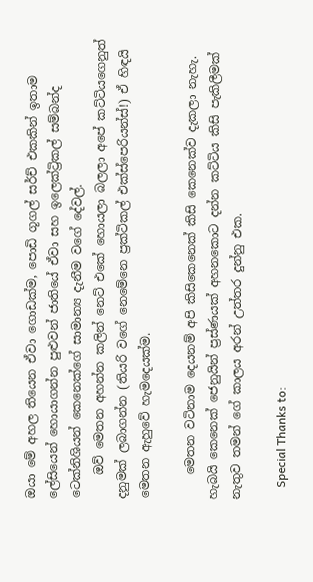ඔයා මේ අහල තියෙන ඒවා ගොඩක්ම, පොඩි ගූගල් සර්ච් එකකින් ඉතාම ලේසියෙන් හොයාගන්න පුළුවන් ජාතියේ ඒවා සහ ඉලෙක්ට්‍රිකල් සම්බන්ද ටෙක්නිශියන් කෙනෙක්ගේ සාමාන්‍ය දැනීම වගේ දේවල්.
    ඔව් මෙතන අහන්න කලින් නෙට් එකේ හොයලා බලලා අපේ කට්ටියගෙනුත් දනුමක් ලබාගන්න (තියරි වගේ නෙමේනෙ ප්‍රක්ටිකල් එ‍ක්ස්පෙරියන්ස්!) ඒ හිඳයි මෙතන ඇහුවේ හැමදෙයක්ම.

    මෙතන වටිනාම දෙයනම් අපි කිසිකෙනෙක් කිසි කෙනෙක්ව දැකලා නැහැ. හැබයි කෙනෙක් ජෙනුයින් ප්‍රස්ණයක් අහනකොට දන්න කට්ටිය කිසි පැකිලීමක් නැතුව තමන් ගේ කාලය අරන් උත්තර දුන්නු එක.

    Special Thanks to: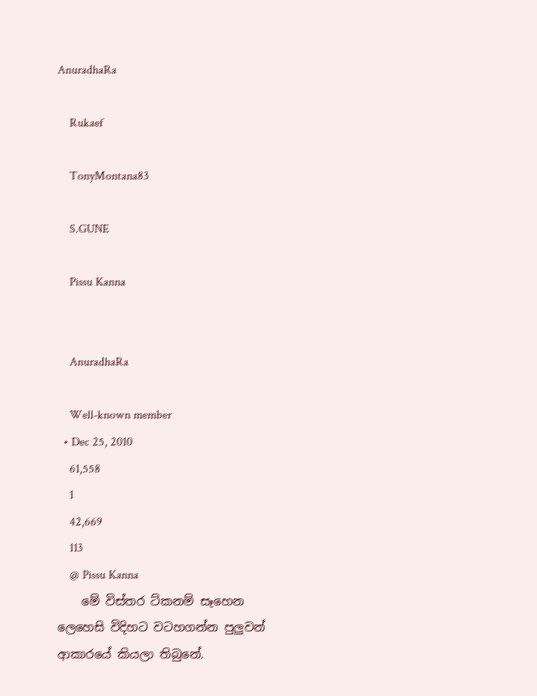AnuradhaRa

    Rukaef

    TonyMontana83

    S.GUNE

    Pissu Kanna


    AnuradhaRa

    Well-known member
  • Dec 25, 2010
    61,558
    1
    42,669
    113
    @ Pissu Kanna
    මේ විස්තර ට්කනම් සෑහෙන ලෙහෙසි විදිහට වටහගන්න පුලුවන් ආකාරයේ කියලා තිබුනේ.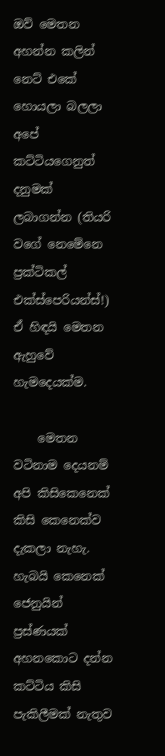ඔව් මෙතන අහන්න කලින් නෙට් එකේ හොයලා බලලා අපේ කට්ටියගෙනුත් දනුමක් ලබාගන්න (තියරි වගේ නෙමේනෙ ප්‍රක්ටිකල් එ‍ක්ස්පෙරියන්ස්!) ඒ හිඳයි මෙතන ඇහුවේ හැමදෙයක්ම.

    මෙතන වටිනාම දෙයනම් අපි කිසිකෙනෙක් කිසි කෙනෙක්ව දැකලා නැහැ. හැබයි කෙනෙක් ජෙනුයින් ප්‍රස්ණයක් අහනකොට දන්න කට්ටිය කිසි පැකිලීමක් නැතුව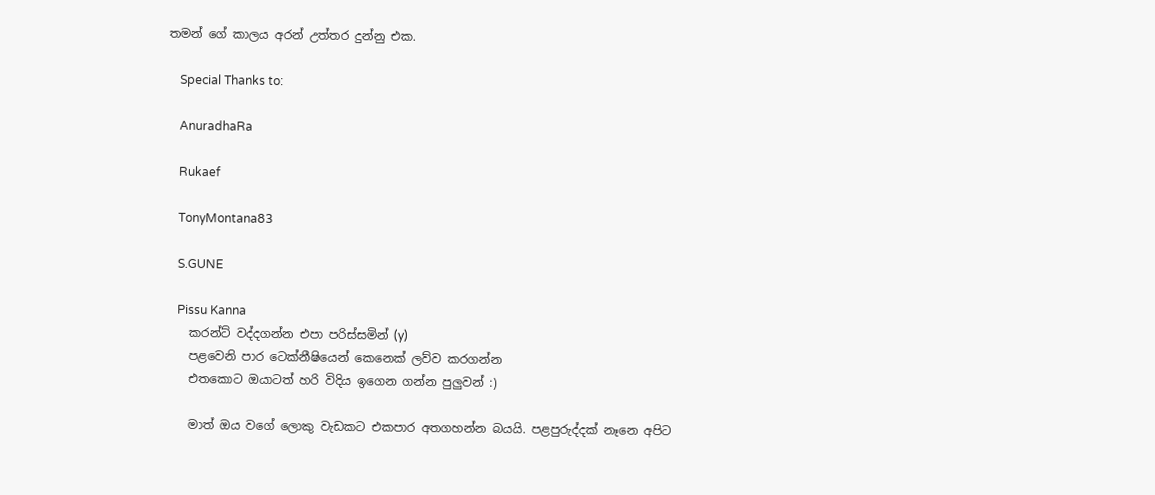තමන් ගේ කාලය අරන් උත්තර දුන්නු එක.

    Special Thanks to:

    AnuradhaRa

    Rukaef

    TonyMontana83

    S.GUNE

    Pissu Kanna
    කරන්ට් වද්දගන්න එපා පරිස්සමින් (y)
    පළවෙනි පාර ටෙක්නීෂියෙන් කෙනෙක් ලව්ව කරගන්න
    එතකොට ඔයාටත් හරි විදිය ඉගෙන ගන්න පුලුවන් :)

    මාත් ඔය වගේ ලොකු වැඩකට එකපාර අතගහන්න බයයි. පළපුරුද්දක් නෑනෙ අපිට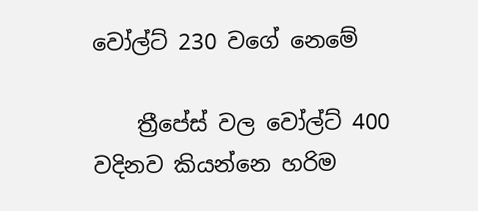වෝල්ට් 230 වගේ නෙමේ

    ත්‍රීපේස් වල වෝල්ට් 400 වදිනව කියන්නෙ හරිම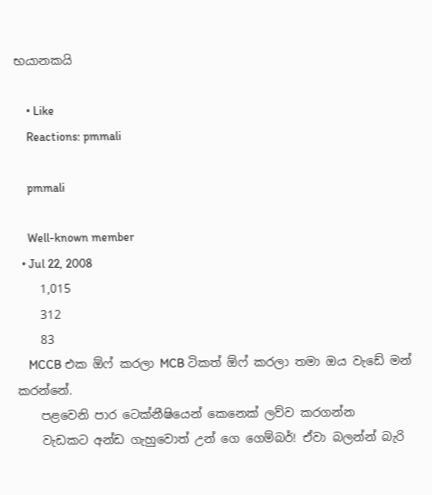භයානකයි

    • Like
    Reactions: pmmali

    pmmali

    Well-known member
  • Jul 22, 2008
    1,015
    312
    83
    MCCB එක ඕෆ් කරලා MCB ටිකත් ඕෆ් කරලා තමා ඔය වැඩේ මන් කරන්නේ.
    පළවෙනි පාර ටෙක්නීෂියෙන් කෙනෙක් ලව්ව කරගන්න
    වැඩකට අන්ඩ ගැහුවොත් උන් ගෙ ගෙම්බර්! ඒවා බලන්න් බැරි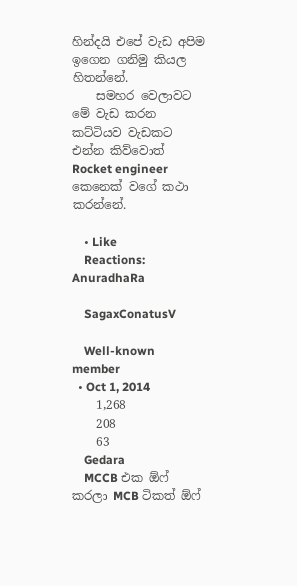හින්දයි එපේ වැඩ අපිම ඉගෙන ගනිමු කියල හිතන්නේ.
    සමහර වෙලාවට මේ වැඩ කරන කට්ටියව වැඩකට එන්න කිව්වොත් Rocket engineer කෙනෙක් වගේ කථා කරන්නේ.

    • Like
    Reactions: AnuradhaRa

    SagaxConatusV

    Well-known member
  • Oct 1, 2014
    1,268
    208
    63
    Gedara
    MCCB එක ඕෆ් කරලා MCB ටිකත් ඕෆ්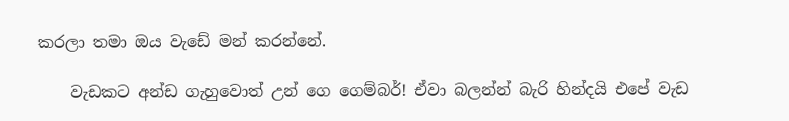කරලා තමා ඔය වැඩේ මන් කරන්නේ.

    වැඩකට අන්ඩ ගැහුවොත් උන් ගෙ ගෙම්බර්! ඒවා බලන්න් බැරි හින්දයි එපේ වැඩ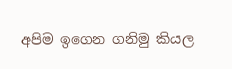අපිම ඉගෙන ගනිමු කියල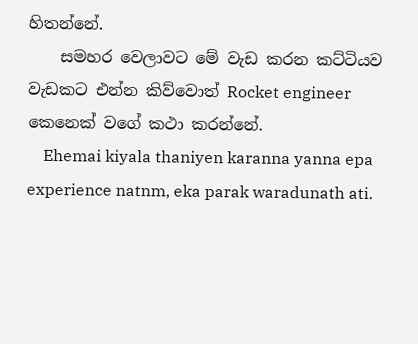හිතන්නේ.
    සමහර වෙලාවට මේ වැඩ කරන කට්ටියව වැඩකට එන්න කිව්වොත් Rocket engineer කෙනෙක් වගේ කථා කරන්නේ.
    Ehemai kiyala thaniyen karanna yanna epa experience natnm, eka parak waradunath ati.